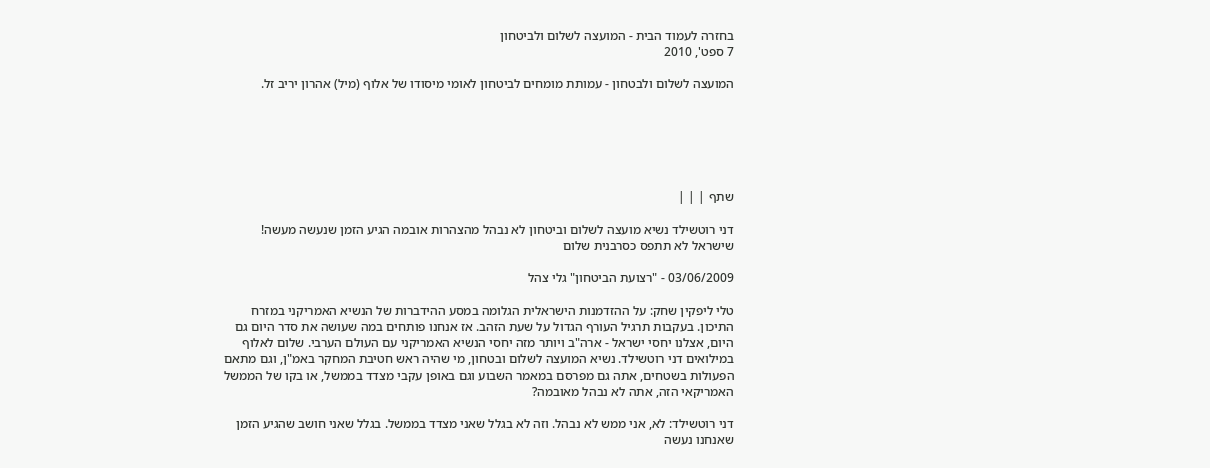בחזרה לעמוד הבית - המועצה לשלום ולביטחון
7 ספט', 2010

המועצה לשלום ולבטחון - עמותת מומחים לביטחון לאומי מיסודו של אלוף (מיל) אהרון יריב זל.






שתף | | |

דני רוטשילד נשיא מועצה לשלום וביטחון לא נבהל מהצהרות אובמה הגיע הזמן שנעשה מעשה! שישראל לא תתפס כסרבנית שלום

03/06/2009 - "רצועת הביטחון" גלי צהל

טלי ליפקין שחק: על ההזדמנות הישראלית הגלומה במסע ההידברות של הנשיא האמריקני במזרח התיכון. בעקבות תרגיל העורף הגדול על שעת הזהב. אז אנחנו פותחים במה שעושה את סדר היום גם היום, אצלנו יחסי ישראל - ארה"ב ויותר מזה יחסי הנשיא האמריקני עם העולם הערבי. שלום לאלוף במילואים דני רוטשילד. נשיא המועצה לשלום ובטחון, מי שהיה ראש חטיבת המחקר באמ"ן, וגם מתאם הפעולות בשטחים, אתה גם מפרסם במאמר השבוע וגם באופן עקבי מצדד בממשל, או בקו של הממשל האמריקאי הזה, אתה לא נבהל מאובמה?

דני רוטשילד: לא, אני ממש לא נבהל. וזה לא בגלל שאני מצדד בממשל. בגלל שאני חושב שהגיע הזמן שאנחנו נעשה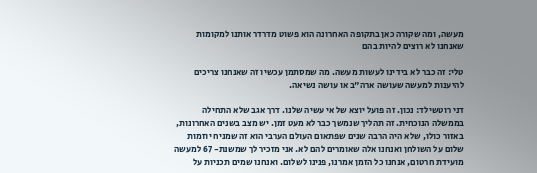מעשה, ומה שקורה כאן בתקופה האחרונה הוא פשוט מדרדר אותנו למקומות שאנחנו לא רוצים להיות בהם

טלי: זה כבר לא בידינו לעשות מעשה. מה שמסתמן עכשיו זה שאנחנו צריכים להיענות למעשה שעושה ארה"ב או עושה נשיאה.

דני רוטשילד: נכון. זה פועל יוצא של אי עשיה שלנו. דרך אגב שלא התחילה בממשלה הנוכחית. זה תהליך שנמשך כבר לא מעט זמן. יש מצב בשנים האחרונות, באזור כולו, שלא היה הרבה שנים שפתאום העולם הערבי הוא זה שמניח יוזמות שלום על השולחן ואנחנו אלה שאומרים להם לא. אני מזכיר לך שמשנת- 67 למעשה מועידת חרטום, אנחנו כל הזמן אמרנו, פנינו לשלום. ואנחנו שמים תכניות על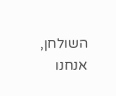השולחן, אנחנו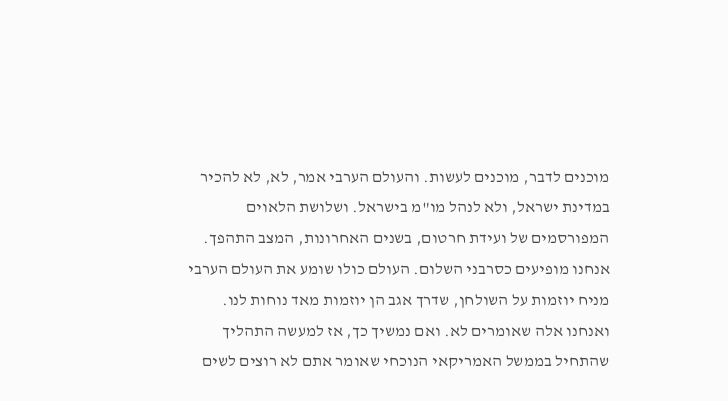מוכנים לדבר, מוכנים לעשות. והעולם הערבי אמר, לא, לא להכיר במדינת ישראל, ולא לנהל מו"מ בישראל. ושלושת הלאוים המפורסמים של ועידת חרטום, בשנים האחרונות, המצב התהפך. אנחנו מופיעים כסרבני השלום. העולם כולו שומע את העולם הערבי מניח יוזמות על השולחן, שדרך אגב הן יוזמות מאד נוחות לנו. ואנחנו אלה שאומרים לא. ואם נמשיך כך, אז למעשה התהליך שהתחיל בממשל האמריקאי הנוכחי שאומר אתם לא רוצים לשים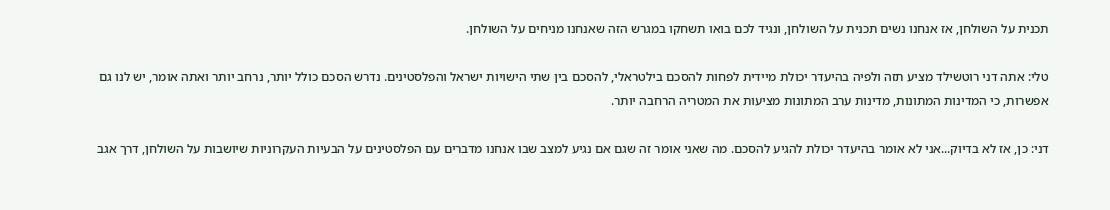תכנית על השולחן, אז אנחנו נשים תכנית על השולחן, ונגיד לכם בואו תשחקו במגרש הזה שאנחנו מניחים על השולחן.

טלי: אתה דני רוטשילד מציע תזה ולפיה בהיעדר יכולת מיידית לפחות להסכם בילטראלי, להסכם בין שתי הישויות ישראל והפלסטינים. נדרש הסכם כולל יותר, נרחב יותר ואתה אומר, יש לנו גם אפשרות, כי המדינות המתונות, מדינות ערב המתונות מציעות את המטריה הרחבה יותר.

דני: כן, אז לא בדיוק...אני לא אומר בהיעדר יכולת להגיע להסכם. מה שאני אומר זה שגם אם נגיע למצב שבו אנחנו מדברים עם הפלסטינים על הבעיות העקרוניות שיושבות על השולחן, דרך אגב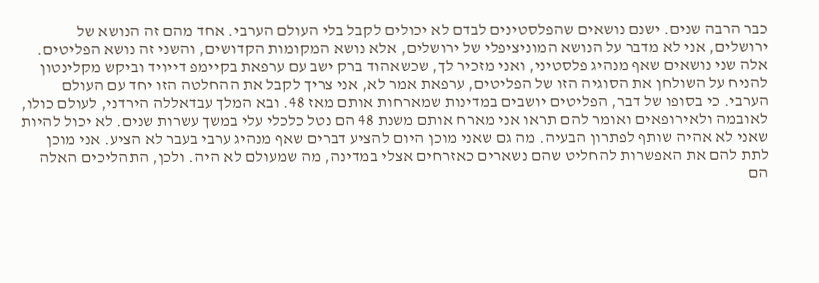כבר הרבה שנים. ישנם נושאים שהפלסטינים לבדם לא יכולים לקבל בלי העולם הערבי. אחד מהם זה הנושא של ירושלים, אני לא מדבר על הנושא המוניציפלי של ירושלים, אלא נושא המקומות הקדושים, והשני זה נושא הפליטים. אלה שני נושאים שאף מנהיג פלסטיני, ואני מזכיר לך, שכשאהוד ברק ישב עם ערפאת בקיימפ דייויד וביקש מקלינטון להניח על השולחן את הסוגיה הזו של הפליטים, ערפאת אמר לא, אני צריך לקבל את ההחלטה הזו יחד עם העולם הערבי. כי בסופו של דבר, הפליטים יושבים במדינות שמארחות אותם מאז 48. ובא המלך עבדאללה הירדני, לעולם כולו, לאובמה ולאירופאים ואומר להם תראו אני מארח אותם משנת 48 הם נטל כלכלי עלי במשך עשרות שנים. לא יכול להיות שאני לא אהיה שותף לפתרון הבעיה. מה גם שאני מוכן היום להציע דברים שאף מנהיג ערבי בעבר לא הציע. אני מוכן לתת להם את האפשרות להחליט שהם נשארים כאזרחים אצלי במדינה, מה שמעולם לא היה. ולכן, התהליכים האלה הם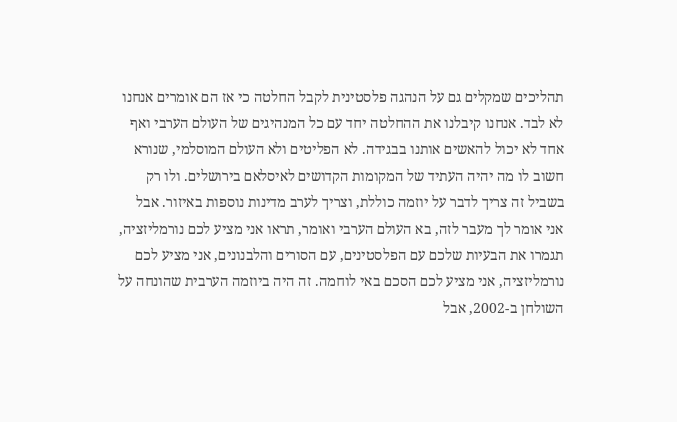תהליכים שמקלים גם על הנהגה פלסטינית לקבל החלטה כי אז הם אומרים אנחנו לא לבד. אנחנו קיבלנו את ההחלטה יחד עם כל המנהיגים של העולם הערבי ואף אחד לא יכול להאשים אותנו בבגידה. לא הפליטים ולא העולם המוסלמי, שנורא חשוב לו מה יהיה העתיד של המקומות הקדושים לאיסלאם בירושלים. ולו רק בשביל זה צריך לדבר על יוזמה כוללת, וצריך לערב מדינות נוספות באיזור. אבל אני אומר לך מעבר לזה, בא העולם הערבי ואומר, תראו אני מציע לכם נורמליזציה, תגמרו את הבעיות שלכם עם הפלסטינים, עם הסורים והלבנונים, אני מציע לכם נורמליזציה, אני מציע לכם הסכם באי לוחמה. זה היה ביוזמה הערבית שהונחה על השולחן ב-2002, אבל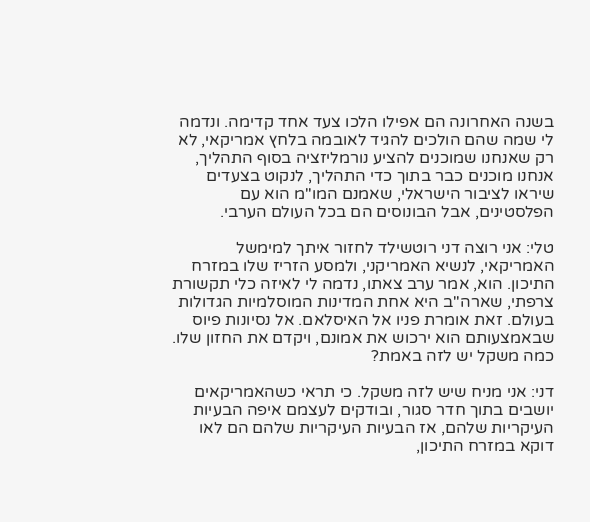בשנה האחרונה הם אפילו הלכו צעד אחד קדימה. ונדמה לי שמה שהם הולכים להגיד לאובמה בלחץ אמריקאי, לא רק שאנחנו שמוכנים להציע נורמליזציה בסוף התהליך, אנחנו מוכנים כבר בתוך כדי התהליך, לנקוט בצעדים שיראו לציבור הישראלי, שאמנם המו"מ הוא עם הפלסטינים, אבל הבונוסים הם בכל העולם הערבי.

טלי: אני רוצה דני רוטשילד לחזור איתך למימשל האמריקאי, לנשיא האמריקני, ולמסע הזריז שלו במזרח התיכון. הוא, אמר ערב צאתו, נדמה לי לאיזה כלי תקשורת צרפתי, שארה"ב היא אחת המדינות המוסלמיות הגדולות בעולם. זאת אומרת פניו אל האיסלאם. אל נסיונות פיוס שבאמצעותם הוא ירכוש את אמונם, ויקדם את החזון שלו. כמה משקל יש לזה באמת?

דני: אני מניח שיש לזה משקל. כי תראי כשהאמריקאים יושבים בתוך חדר סגור, ובודקים לעצמם איפה הבעיות העיקריות שלהם, אז הבעיות העיקריות שלהם הם לאו דוקא במזרח התיכון,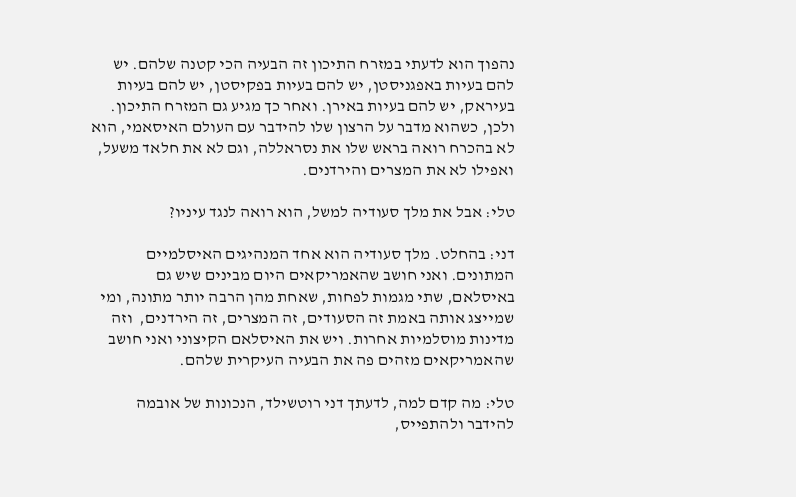נהפוך הוא לדעתי במזרח התיכון זה הבעיה הכי קטנה שלהם. יש להם בעיות באפגניסטן, יש להם בעיות בפקיסטן, יש להם בעיות בעיראק, יש להם בעיות באירן. ואחר כך מגיע גם המזרח התיכון. ולכן, כשהוא מדבר על הרצון שלו להידבר עם העולם האיסאמי, הוא לא בהכרח רואה בראש שלו את נסראללה, וגם לא את חלאד משעל, ואפילו לא את המצרים והירדנים.

טלי: אבל את מלך סעודיה למשל, הוא רואה לנגד עיניו?

דני: בהחלט. מלך סעודיה הוא אחד המנהיגים האיסלמיים המתונים. ואני חושב שהאמריקאים היום מבינים שיש גם באיסלאם, שתי מגמות לפחות, שאחת מהן הרבה יותר מתונה, ומי שמייצג אותה באמת זה הסעודים, זה המצרים, זה הירדנים,  וזה מדינות מוסלמיות אחרות. ויש את האיסלאם הקיצוני ואני חושב שהאמריקאים מזהים פה את הבעיה העיקרית שלהם.

טלי: מה קדם למה, לדעתך דני רוטשילד, הנכונות של אובמה להידבר ולהתפייס,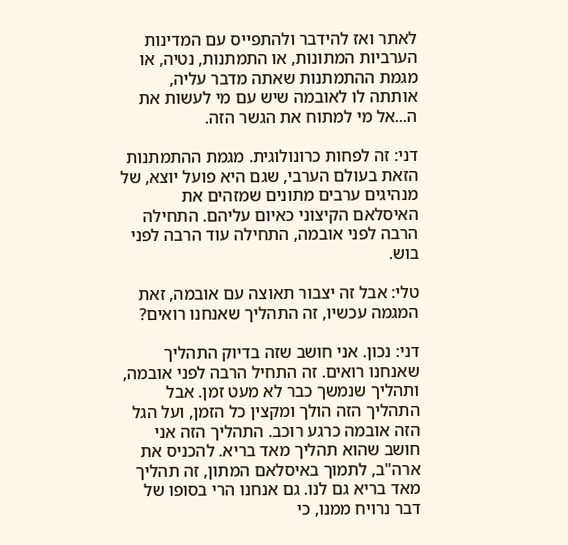לאתר ואז להידבר ולהתפייס עם המדינות הערביות המתונות, או התמתנות, נטיה, או מגמת ההתמתנות שאתה מדבר עליה, אותתה לו לאובמה שיש עם מי לעשות את ה...אל מי למתוח את הגשר הזה.

דני: זה לפחות כרונולוגית. מגמת ההתמתנות הזאת בעולם הערבי, שגם היא פועל יוצא, של מנהיגים ערבים מתונים שמזהים את האיסלאם הקיצוני כאיום עליהם. התחילה הרבה לפני אובמה, התחילה עוד הרבה לפני בוש.

טלי: אבל זה יצבור תאוצה עם אובמה, זאת המגמה עכשיו, זה התהליך שאנחנו רואים?

דני: נכון. אני חושב שזה בדיוק התהליך שאנחנו רואים. זה התחיל הרבה לפני אובמה, ותהליך שנמשך כבר לא מעט זמן. אבל התהליך הזה הולך ומקצין כל הזמן, ועל הגל הזה אובמה כרגע רוכב. התהליך הזה אני חושב שהוא תהליך מאד בריא. להכניס את ארה"ב, לתמוך באיסלאם המתון, זה תהליך מאד בריא גם לנו. גם אנחנו הרי בסופו של דבר נרויח ממנו, כי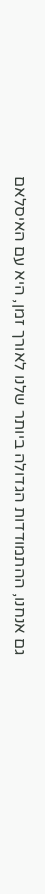גם אנחנו, ההתמודדות הגדולה ביותר שלנו לאורך זמן, היא עם האיסלאם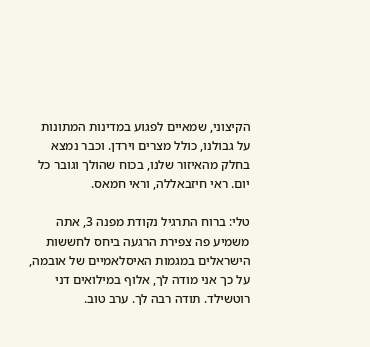הקיצוני, שמאיים לפגוע במדינות המתונות על גבולנו, כולל מצרים וירדן. וכבר נמצא בחלק מהאיזור שלנו, בכוח שהולך וגובר כל יום. ראי חיזבאללה, וראי חמאס.

טלי: ברוח התרגיל נקודת מפנה 3, אתה משמיע פה צפירת הרגעה ביחס לחששות הישראלים במגמות האיסלאמיים של אובמה, על כך אני מודה לך, אלוף במילואים דני רוטשילד. תודה רבה לך. ערב טוב.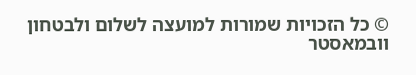© כל הזכויות שמורות למועצה לשלום ולבטחון
וובמאסטר